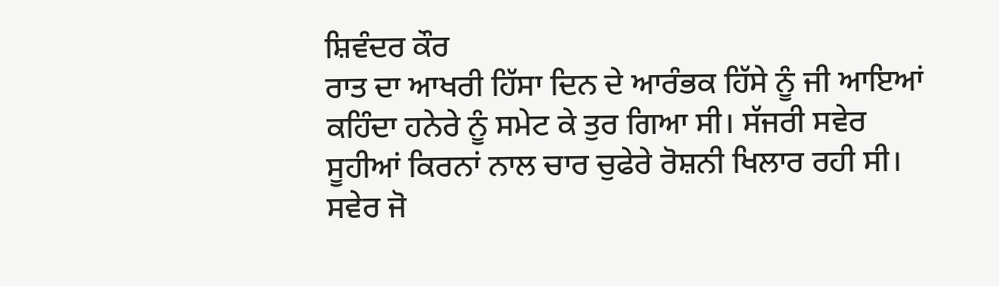ਸ਼ਿਵੰਦਰ ਕੌਰ
ਰਾਤ ਦਾ ਆਖਰੀ ਹਿੱਸਾ ਦਿਨ ਦੇ ਆਰੰਭਕ ਹਿੱਸੇ ਨੂੰ ਜੀ ਆਇਆਂ ਕਹਿੰਦਾ ਹਨੇਰੇ ਨੂੰ ਸਮੇਟ ਕੇ ਤੁਰ ਗਿਆ ਸੀ। ਸੱਜਰੀ ਸਵੇਰ ਸੂਹੀਆਂ ਕਿਰਨਾਂ ਨਾਲ ਚਾਰ ਚੁਫੇਰੇ ਰੋਸ਼ਨੀ ਖਿਲਾਰ ਰਹੀ ਸੀ। ਸਵੇਰ ਜੋ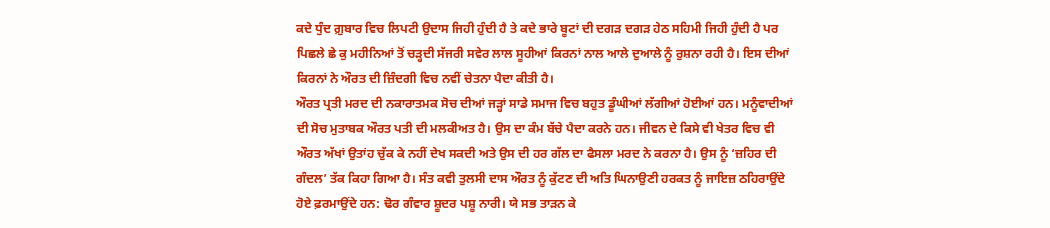ਕਦੇ ਧੁੰਦ ਗ਼ੁਬਾਰ ਵਿਚ ਲਿਪਟੀ ਉਦਾਸ ਜਿਹੀ ਹੁੰਦੀ ਹੈ ਤੇ ਕਦੇ ਭਾਰੇ ਬੂਟਾਂ ਦੀ ਦਗੜ ਦਗੜ ਹੇਠ ਸਹਿਮੀ ਜਿਹੀ ਹੁੰਦੀ ਹੈ ਪਰ ਪਿਛਲੇ ਛੇ ਕੁ ਮਹੀਨਿਆਂ ਤੋਂ ਚੜ੍ਹਦੀ ਸੱਜਰੀ ਸਵੇਰ ਲਾਲ ਸੂਹੀਆਂ ਕਿਰਨਾਂ ਨਾਲ ਆਲੇ ਦੁਆਲੇ ਨੂੰ ਰੁਸ਼ਨਾ ਰਹੀ ਹੈ। ਇਸ ਦੀਆਂ ਕਿਰਨਾਂ ਨੇ ਔਰਤ ਦੀ ਜ਼ਿੰਦਗੀ ਵਿਚ ਨਵੀਂ ਚੇਤਨਾ ਪੈਦਾ ਕੀਤੀ ਹੈ।
ਔਰਤ ਪ੍ਰਤੀ ਮਰਦ ਦੀ ਨਕਾਰਾਤਮਕ ਸੋਚ ਦੀਆਂ ਜੜ੍ਹਾਂ ਸਾਡੇ ਸਮਾਜ ਵਿਚ ਬਹੁਤ ਡੂੰਘੀਆਂ ਲੱਗੀਆਂ ਹੋਈਆਂ ਹਨ। ਮਨੂੰਵਾਦੀਆਂ ਦੀ ਸੋਚ ਮੁਤਾਬਕ ਔਰਤ ਪਤੀ ਦੀ ਮਲਕੀਅਤ ਹੈ। ਉਸ ਦਾ ਕੰਮ ਬੱਚੇ ਪੈਦਾ ਕਰਨੇ ਹਨ। ਜੀਵਨ ਦੇ ਕਿਸੇ ਵੀ ਖੇਤਰ ਵਿਚ ਵੀ ਔਰਤ ਅੱਖਾਂ ਉਤਾਂਹ ਚੁੱਕ ਕੇ ਨਹੀਂ ਦੇਖ ਸਕਦੀ ਅਤੇ ਉਸ ਦੀ ਹਰ ਗੱਲ ਦਾ ਫੈਸਲਾ ਮਰਦ ਨੇ ਕਰਨਾ ਹੈ। ਉਸ ਨੂੰ ‘ਜ਼ਹਿਰ ਦੀ ਗੰਦਲ’ ਤੱਕ ਕਿਹਾ ਗਿਆ ਹੈ। ਸੰਤ ਕਵੀ ਤੁਲਸੀ ਦਾਸ ਔਰਤ ਨੂੰ ਕੁੱਟਣ ਦੀ ਅਤਿ ਘਿਨਾਉਣੀ ਹਰਕਤ ਨੂੰ ਜਾਇਜ਼ ਠਹਿਰਾਉਂਦੇ ਹੋਏ ਫ਼ਰਮਾਉਂਦੇ ਹਨ: ਢੋਰ ਗੰਵਾਰ ਸ਼ੂਦਰ ਪਸ਼ੂ ਨਾਰੀ। ਯੇ ਸਭ ਤਾੜਨ ਕੇ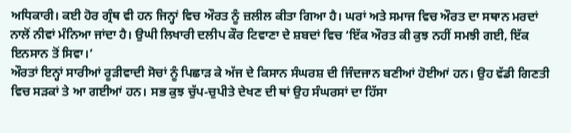ਅਧਿਕਾਰੀ। ਕਈ ਹੋਰ ਗ੍ਰੰਥ ਵੀ ਹਨ ਜਿਨ੍ਹਾਂ ਵਿਚ ਔਰਤ ਨੂੰ ਜ਼ਲੀਲ ਕੀਤਾ ਗਿਆ ਹੈ। ਘਰਾਂ ਅਤੇ ਸਮਾਜ ਵਿਚ ਔਰਤ ਦਾ ਸਥਾਨ ਮਰਦਾਂ ਨਾਲੋਂ ਨੀਵਾਂ ਮੰਨਿਆ ਜਾਂਦਾ ਹੈ। ਉਘੀ ਲਿਖਾਰੀ ਦਲੀਪ ਕੌਰ ਟਿਵਾਣਾ ਦੇ ਸ਼ਬਦਾਂ ਵਿਚ ‘ਇੱਕ ਔਰਤ ਕੀ ਕੁਝ ਨਹੀਂ ਸਮਝੀ ਗਈ, ਇੱਕ ਇਨਸਾਨ ਤੋਂ ਸਿਵਾ।’
ਔਰਤਾਂ ਇਨ੍ਹਾਂ ਸਾਰੀਆਂ ਰੂੜੀਵਾਦੀ ਸੋਚਾਂ ਨੂੰ ਪਿਛਾੜ ਕੇ ਅੱਜ ਦੇ ਕਿਸਾਨ ਸੰਘਰਸ਼ ਦੀ ਜਿੰਦਜਾਨ ਬਣੀਆਂ ਹੋਈਆਂ ਹਨ। ਉਹ ਵੱਡੀ ਗਿਣਤੀ ਵਿਚ ਸੜਕਾਂ ਤੇ ਆ ਗਈਆਂ ਹਨ। ਸਭ ਕੁਝ ਚੁੱਪ-ਚੁਪੀਤੇ ਦੇਖਣ ਦੀ ਥਾਂ ਉਹ ਸੰਘਰਸਾਂ ਦਾ ਹਿੱਸਾ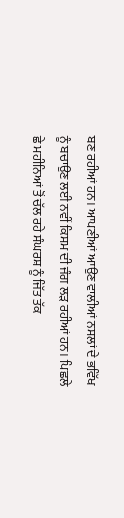ਬਣ ਰਹੀਆਂ ਹਨ। ਆਪਣੀਆਂ ਆਉਣ ਵਾਲੀਆਂ ਨਸਲਾਂ ਦੇ ਭਵਿੱਖ ਨੂੰ ਬਚਾਉਣ ਲਈ ਨਵੀਂ ਕਿਸਮ ਦੀ ਜੰਗ ਲੜ ਰਹੀਆਂ ਹਨ। ਪਿਛਲੇ ਛੇ ਮਹੀਨਿਆਂ ਤੋਂ ਚੱਲ ਰਹੇ ਸੰਘਰਸ਼ ਨੂੰ ਜਿੱਤ ਤੱਕ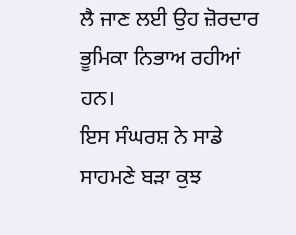ਲੈ ਜਾਣ ਲਈ ਉਹ ਜ਼ੋਰਦਾਰ ਭੂਮਿਕਾ ਨਿਭਾਅ ਰਹੀਆਂ ਹਨ।
ਇਸ ਸੰਘਰਸ਼ ਨੇ ਸਾਡੇ ਸਾਹਮਣੇ ਬੜਾ ਕੁਝ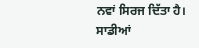ਨਵਾਂ ਸਿਰਜ ਦਿੱਤਾ ਹੈ। ਸਾਡੀਆਂ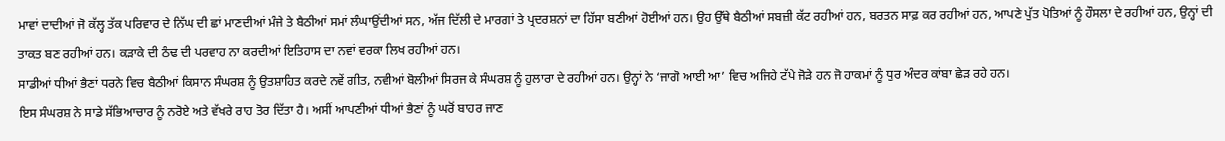ਮਾਵਾਂ ਦਾਦੀਆਂ ਜੋ ਕੱਲ੍ਹ ਤੱਕ ਪਰਿਵਾਰ ਦੇ ਨਿੱਘ ਦੀ ਛਾਂ ਮਾਣਦੀਆਂ ਮੰਜੇ ਤੇ ਬੈਠੀਆਂ ਸਮਾਂ ਲੰਘਾਉਂਦੀਆਂ ਸਨ, ਅੱਜ ਦਿੱਲੀ ਦੇ ਮਾਰਗਾਂ ਤੇ ਪ੍ਰਦਰਸ਼ਨਾਂ ਦਾ ਹਿੱਸਾ ਬਣੀਆਂ ਹੋਈਆਂ ਹਨ। ਉਹ ਉੱਥੇ ਬੈਠੀਆਂ ਸਬਜ਼ੀ ਕੱਟ ਰਹੀਆਂ ਹਨ, ਬਰਤਨ ਸਾਫ਼ ਕਰ ਰਹੀਆਂ ਹਨ, ਆਪਣੇ ਪੁੱਤ ਪੋਤਿਆਂ ਨੂੰ ਹੌਸਲਾ ਦੇ ਰਹੀਆਂ ਹਨ, ਉਨ੍ਹਾਂ ਦੀ ਤਾਕਤ ਬਣ ਰਹੀਆਂ ਹਨ। ਕੜਾਕੇ ਦੀ ਠੰਢ ਦੀ ਪਰਵਾਹ ਨਾ ਕਰਦੀਆਂ ਇਤਿਹਾਸ ਦਾ ਨਵਾਂ ਵਰਕਾ ਲਿਖ ਰਹੀਆਂ ਹਨ।
ਸਾਡੀਆਂ ਧੀਆਂ ਭੈਣਾਂ ਧਰਨੇ ਵਿਚ ਬੈਠੀਆਂ ਕਿਸਾਨ ਸੰਘਰਸ਼ ਨੂੰ ਉਤਸ਼ਾਹਿਤ ਕਰਦੇ ਨਵੇਂ ਗੀਤ, ਨਵੀਆਂ ਬੋਲੀਆਂ ਸਿਰਜ ਕੇ ਸੰਘਰਸ਼ ਨੂੰ ਹੁਲਾਰਾ ਦੇ ਰਹੀਆਂ ਹਨ। ਉਨ੍ਹਾਂ ਨੇ ‘ਜਾਗੋ ਆਈ ਆ’ ਵਿਚ ਅਜਿਹੇ ਟੱਪੇ ਜੋੜੇ ਹਨ ਜੋ ਹਾਕਮਾਂ ਨੂੰ ਧੁਰ ਅੰਦਰ ਕਾਂਬਾ ਛੇੜ ਰਹੇ ਹਨ।
ਇਸ ਸੰਘਰਸ਼ ਨੇ ਸਾਡੇ ਸੱਭਿਆਚਾਰ ਨੂੰ ਨਰੋਏ ਅਤੇ ਵੱਖਰੇ ਰਾਹ ਤੋਰ ਦਿੱਤਾ ਹੈ। ਅਸੀਂ ਆਪਣੀਆਂ ਧੀਆਂ ਭੈਣਾਂ ਨੂੰ ਘਰੋਂ ਬਾਹਰ ਜਾਣ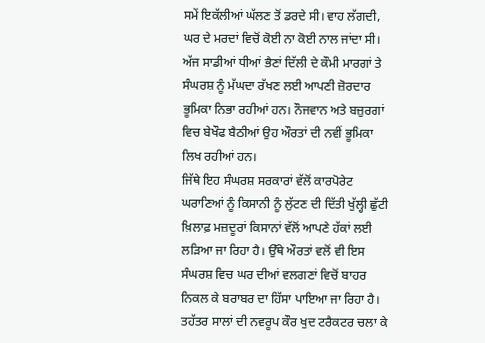ਸਮੇਂ ਇਕੱਲੀਆਂ ਘੱਲਣ ਤੋਂ ਡਰਦੇ ਸੀ। ਵਾਹ ਲੱਗਦੀ, ਘਰ ਦੇ ਮਰਦਾਂ ਵਿਚੋਂ ਕੋਈ ਨਾ ਕੋਈ ਨਾਲ ਜਾਂਦਾ ਸੀ। ਅੱਜ ਸਾਡੀਆਂ ਧੀਆਂ ਭੈਣਾਂ ਦਿੱਲੀ ਦੇ ਕੌਮੀ ਮਾਰਗਾਂ ਤੇ ਸੰਘਰਸ਼ ਨੂੰ ਮੱਘਦਾ ਰੱਖਣ ਲਈ ਆਪਣੀ ਜ਼ੋਰਦਾਰ ਭੂਮਿਕਾ ਨਿਭਾ ਰਹੀਆਂ ਹਨ। ਨੌਜਵਾਨ ਅਤੇ ਬਜ਼ੁਰਗਾਂ ਵਿਚ ਬੇਖੌਫ ਬੈਠੀਆਂ ਉਹ ਔਰਤਾਂ ਦੀ ਨਵੀਂ ਭੂਮਿਕਾ ਲਿਖ ਰਹੀਆਂ ਹਨ।
ਜਿੱਥੇ ਇਹ ਸੰਘਰਸ਼ ਸਰਕਾਰਾਂ ਵੱਲੋਂ ਕਾਰਪੋਰੇਟ ਘਰਾਣਿਆਂ ਨੂੰ ਕਿਸਾਨੀ ਨੂੰ ਲੁੱਟਣ ਦੀ ਦਿੱਤੀ ਖੁੱਲ੍ਹੀ ਛੁੱਟੀ ਖ਼ਿਲਾਫ਼ ਮਜ਼ਦੂਰਾਂ ਕਿਸਾਨਾਂ ਵੱਲੋਂ ਆਪਣੇ ਹੱਕਾਂ ਲਈ ਲੜਿਆ ਜਾ ਰਿਹਾ ਹੈ। ਉੱਥੇ ਔਰਤਾਂ ਵਲੋਂ ਵੀ ਇਸ ਸੰਘਰਸ਼ ਵਿਚ ਘਰ ਦੀਆਂ ਵਲਗਣਾਂ ਵਿਚੋਂ ਬਾਹਰ ਨਿਕਲ ਕੇ ਬਰਾਬਰ ਦਾ ਹਿੱਸਾ ਪਾਇਆ ਜਾ ਰਿਹਾ ਹੈ। ਤਹੱਤਰ ਸਾਲਾਂ ਦੀ ਨਵਰੂਪ ਕੌਰ ਖੁਦ ਟਰੈਕਟਰ ਚਲਾ ਕੇ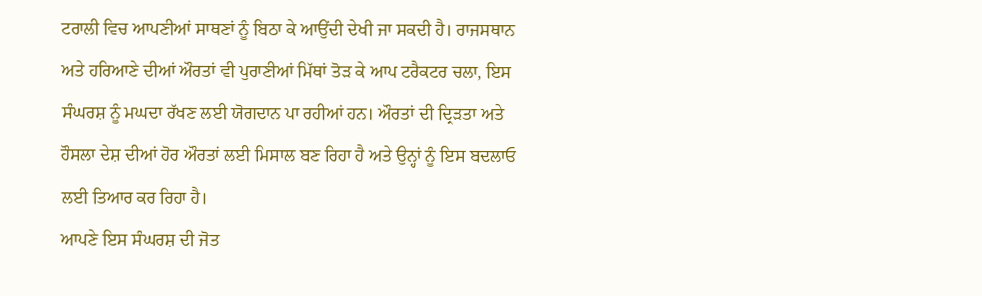ਟਰਾਲੀ ਵਿਚ ਆਪਣੀਆਂ ਸਾਥਣਾਂ ਨੂੰ ਬਿਠਾ ਕੇ ਆਉਂਦੀ ਦੇਖੀ ਜਾ ਸਕਦੀ ਹੈ। ਰਾਜਸਥਾਨ ਅਤੇ ਹਰਿਆਣੇ ਦੀਆਂ ਔਰਤਾਂ ਵੀ ਪੁਰਾਣੀਆਂ ਮਿੱਥਾਂ ਤੋੜ ਕੇ ਆਪ ਟਰੈਕਟਰ ਚਲਾ, ਇਸ ਸੰਘਰਸ਼ ਨੂੰ ਮਘਦਾ ਰੱਖਣ ਲਈ ਯੋਗਦਾਨ ਪਾ ਰਹੀਆਂ ਹਨ। ਔਰਤਾਂ ਦੀ ਦ੍ਰਿੜਤਾ ਅਤੇ ਹੌਸਲਾ ਦੇਸ਼ ਦੀਆਂ ਹੋਰ ਔਰਤਾਂ ਲਈ ਮਿਸਾਲ ਬਣ ਰਿਹਾ ਹੈ ਅਤੇ ਉਨ੍ਹਾਂ ਨੂੰ ਇਸ ਬਦਲਾਓ ਲਈ ਤਿਆਰ ਕਰ ਰਿਹਾ ਹੈ।
ਆਪਣੇ ਇਸ ਸੰਘਰਸ਼ ਦੀ ਜੋਤ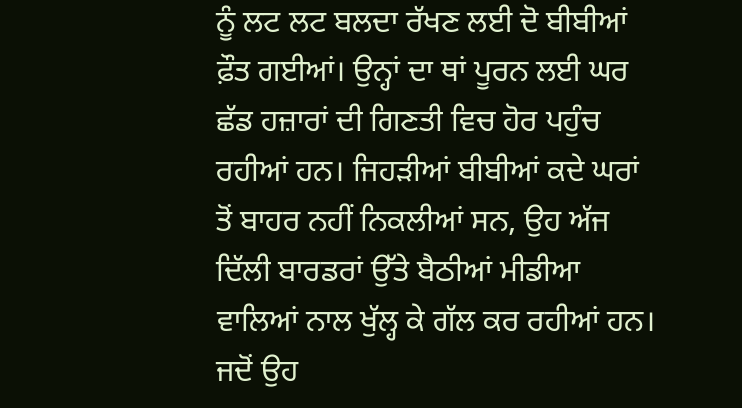ਨੂੰ ਲਟ ਲਟ ਬਲਦਾ ਰੱਖਣ ਲਈ ਦੋ ਬੀਬੀਆਂ ਫ਼ੌਤ ਗਈਆਂ। ਉਨ੍ਹਾਂ ਦਾ ਥਾਂ ਪੂਰਨ ਲਈ ਘਰ ਛੱਡ ਹਜ਼ਾਰਾਂ ਦੀ ਗਿਣਤੀ ਵਿਚ ਹੋਰ ਪਹੁੰਚ ਰਹੀਆਂ ਹਨ। ਜਿਹੜੀਆਂ ਬੀਬੀਆਂ ਕਦੇ ਘਰਾਂ ਤੋਂ ਬਾਹਰ ਨਹੀਂ ਨਿਕਲੀਆਂ ਸਨ, ਉਹ ਅੱਜ ਦਿੱਲੀ ਬਾਰਡਰਾਂ ਉੱਤੇ ਬੈਠੀਆਂ ਮੀਡੀਆ ਵਾਲਿਆਂ ਨਾਲ ਖੁੱਲ੍ਹ ਕੇ ਗੱਲ ਕਰ ਰਹੀਆਂ ਹਨ। ਜਦੋਂ ਉਹ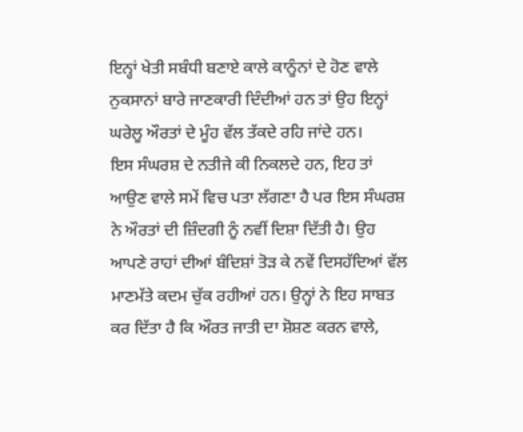ਇਨ੍ਹਾਂ ਖੇਤੀ ਸਬੰਧੀ ਬਣਾਏ ਕਾਲੇ ਕਾਨੂੰਨਾਂ ਦੇ ਹੋਣ ਵਾਲੇ ਨੁਕਸਾਨਾਂ ਬਾਰੇ ਜਾਣਕਾਰੀ ਦਿੰਦੀਆਂ ਹਨ ਤਾਂ ਉਹ ਇਨ੍ਹਾਂ ਘਰੇਲੂ ਔਰਤਾਂ ਦੇ ਮੂੰਹ ਵੱਲ ਤੱਕਦੇ ਰਹਿ ਜਾਂਦੇ ਹਨ।
ਇਸ ਸੰਘਰਸ਼ ਦੇ ਨਤੀਜੇ ਕੀ ਨਿਕਲਦੇ ਹਨ, ਇਹ ਤਾਂ ਆਉਣ ਵਾਲੇ ਸਮੇਂ ਵਿਚ ਪਤਾ ਲੱਗਣਾ ਹੈ ਪਰ ਇਸ ਸੰਘਰਸ਼ ਨੇ ਔਰਤਾਂ ਦੀ ਜ਼ਿੰਦਗੀ ਨੂੰ ਨਵੀਂ ਦਿਸ਼ਾ ਦਿੱਤੀ ਹੈ। ਉਹ ਆਪਣੇ ਰਾਹਾਂ ਦੀਆਂ ਬੰਦਿਸ਼ਾਂ ਤੋੜ ਕੇ ਨਵੇਂ ਦਿਸਹੱਦਿਆਂ ਵੱਲ ਮਾਣਮੱਤੇ ਕਦਮ ਚੁੱਕ ਰਹੀਆਂ ਹਨ। ਉਨ੍ਹਾਂ ਨੇ ਇਹ ਸਾਬਤ ਕਰ ਦਿੱਤਾ ਹੈ ਕਿ ਔਰਤ ਜਾਤੀ ਦਾ ਸ਼ੋਸ਼ਣ ਕਰਨ ਵਾਲੇ,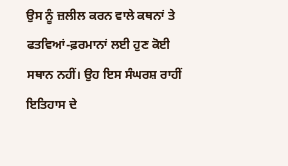ਉਸ ਨੂੰ ਜ਼ਲੀਲ ਕਰਨ ਵਾਲੇ ਕਥਨਾਂ ਤੇ ਫਤਵਿਆਂ-ਫ਼ਰਮਾਨਾਂ ਲਈ ਹੁਣ ਕੋਈ ਸਥਾਨ ਨਹੀਂ। ਉਹ ਇਸ ਸੰਘਰਸ਼ ਰਾਹੀਂ ਇਤਿਹਾਸ ਦੇ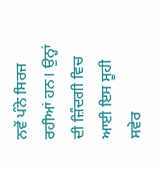ਨਵੇਂ ਪੰਨੇ ਸਿਰਜ ਰਹੀਆਂ ਹਨ। ਉਨ੍ਹਾਂ ਦੀ ਜ਼ਿੰਦਗੀ ਵਿਚ ਆਈ ਇਸ ਸੂਹੀ ਸਵੇਰ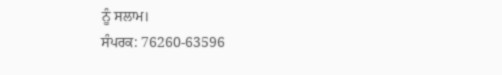ਨੂੰ ਸਲਾਮ।
ਸੰਪਰਕ: 76260-63596